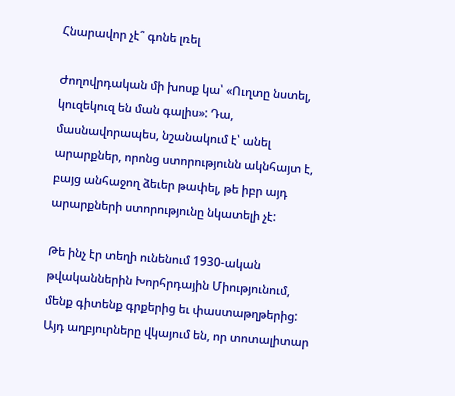Հնարավոր չէ՞ գոնե լռել

Ժողովրդական մի խոսք կա՝ «Ուղտը նստել, կուզեկուզ են ման գալիս»: Դա, մասնավորապես, նշանակում է՝ անել արարքներ, որոնց ստորությունն ակնհայտ է, բայց անհաջող ձեւեր թափել, թե իբր այդ արարքների ստորությունը նկատելի չէ:

Թե ինչ էր տեղի ունենում 1930-ական թվականներին Խորհրդային Միությունում, մենք գիտենք գրքերից եւ փաստաթղթերից: Այդ աղբյուրները վկայում են, որ տոտալիտար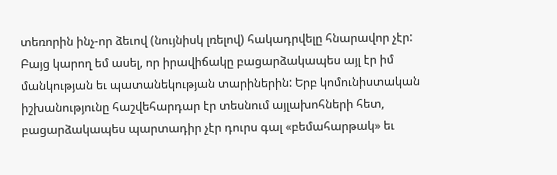տեռորին ինչ-որ ձեւով (նույնիսկ լռելով) հակադրվելը հնարավոր չէր: Բայց կարող եմ ասել, որ իրավիճակը բացարձակապես այլ էր իմ մանկության եւ պատանեկության տարիներին: Երբ կոմունիստական իշխանությունը հաշվեհարդար էր տեսնում այլախոհների հետ, բացարձակապես պարտադիր չէր դուրս գալ «բեմահարթակ» եւ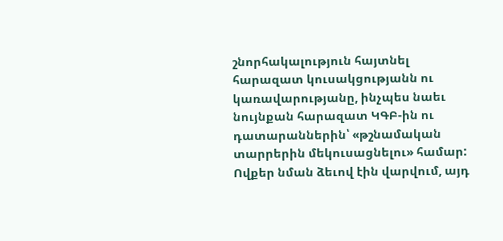շնորհակալություն հայտնել հարազատ կուսակցությանն ու կառավարությանը, ինչպես նաեւ նույնքան հարազատ ԿԳԲ-ին ու դատարաններին՝ «թշնամական տարրերին մեկուսացնելու» համար: Ովքեր նման ձեւով էին վարվում, այդ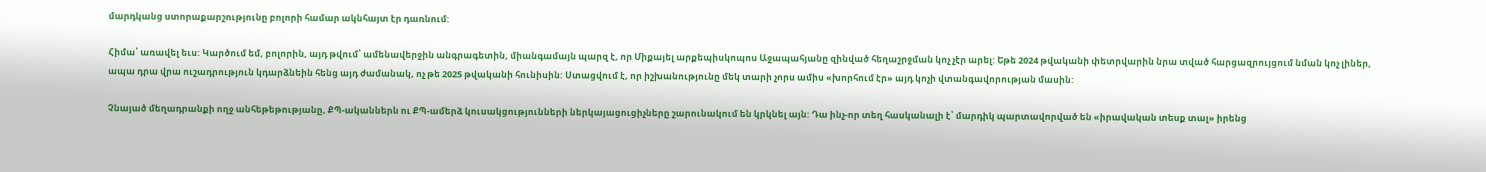մարդկանց ստորաքարշությունը բոլորի համար ակնհայտ էր դառնում:

Հիմա՝ առավել եւս: Կարծում եմ, բոլորին, այդ թվում՝ ամենավերջին անգրագետին, միանգամայն պարզ է, որ Միքայել արքեպիսկոպոս Աջապահյանը զինված հեղաշրջման կոչ չէր արել: Եթե 2024 թվականի փետրվարին նրա տված հարցազրույցում նման կոչ լիներ, ապա դրա վրա ուշադրություն կդարձնեին հենց այդ ժամանակ, ոչ թե 2025 թվականի հունիսին: Ստացվում է, որ իշխանությունը մեկ տարի չորս ամիս «խորհում էր» այդ կոչի վտանգավորության մասին:

Չնայած մեղադրանքի ողջ անհեթեթությանը, ՔՊ-ականներն ու ՔՊ-ամերձ կուսակցությունների ներկայացուցիչները շարունակում են կրկնել այն: Դա ինչ-որ տեղ հասկանալի է՝ մարդիկ պարտավորված են «իրավական տեսք տալ» իրենց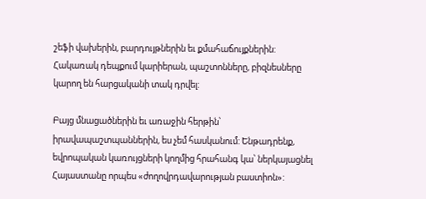շեֆի վախերին, բարդույթներին եւ քմահաճույքներին: Հակառակ դեպքում կարիերան, պաշտոնները, բիզնեսները կարող են հարցականի տակ դրվել:

Բայց մնացածներին եւ առաջին հերթին՝ իրավապաշտպաններին, ես չեմ հասկանում: Ենթադրենք, եվրոպական կառույցների կողմից հրահանգ կա՝ ներկայացնել Հայաստանը որպես «ժողովրդավարության բաստիոն»: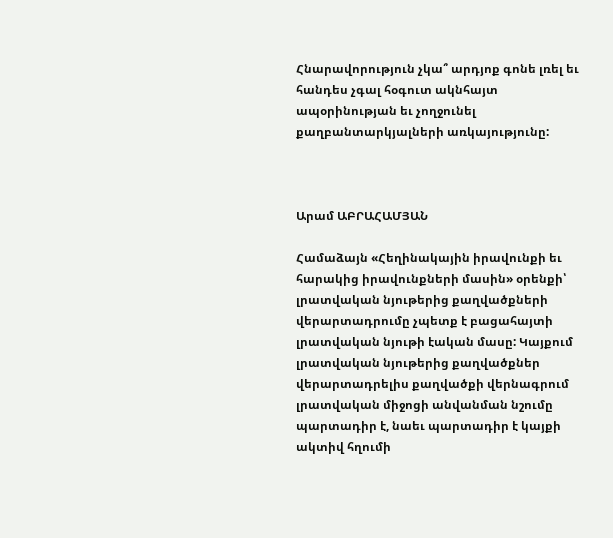Հնարավորություն չկա՞ արդյոք գոնե լռել եւ հանդես չգալ հօգուտ ակնհայտ ապօրինության եւ չողջունել քաղբանտարկյալների առկայությունը:



Արամ ԱԲՐԱՀԱՄՅԱՆ

Համաձայն «Հեղինակային իրավունքի եւ հարակից իրավունքների մասին» օրենքի՝ լրատվական նյութերից քաղվածքների վերարտադրումը չպետք է բացահայտի լրատվական նյութի էական մասը: Կայքում լրատվական նյութերից քաղվածքներ վերարտադրելիս քաղվածքի վերնագրում լրատվական միջոցի անվանման նշումը պարտադիր է, նաեւ պարտադիր է կայքի ակտիվ հղումի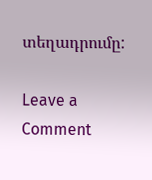տեղադրումը:

Leave a Comment